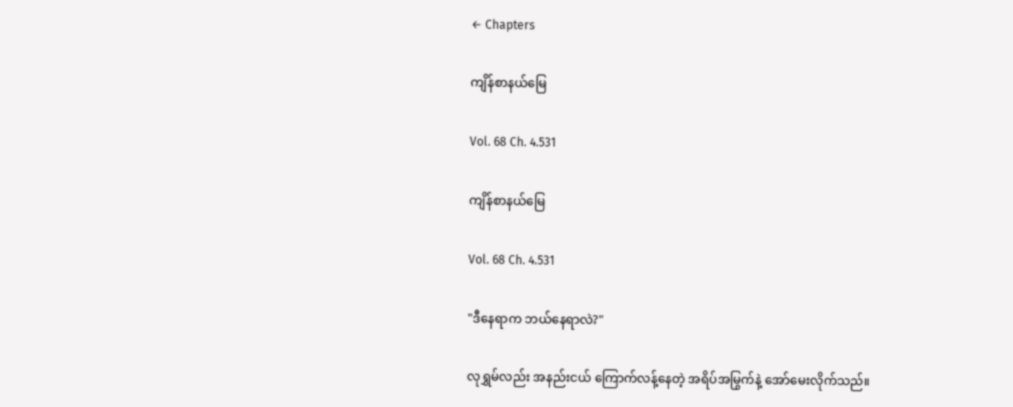← Chapters

ကျိန်စာနယ်မြေ

Vol. 68 Ch. 4.531

ကျိန်စာနယ်မြေ

Vol. 68 Ch. 4.531

"ဒီနေရာက ဘယ်နေရာလဲ?"

လုရွှမ်လည်း အနည်းငယ် ကြောက်လန့်နေတဲ့ အရိပ်အမြွက်နဲ့ အော်မေးလိုက်သည်။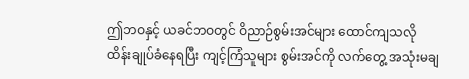ဤဘဝနှင့် ယခင်ဘဝတွင် ဝိညာဉ်စွမ်းအင်များ ထောင်ကျသလို ထိန်းချုပ်ခံနေရပြီး ကျင့်ကြံသူများ စွမ်းအင်ကို လက်တွေ့ အသုံးမချ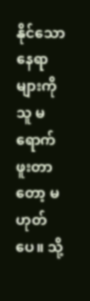နိုင်သော နေရာများကို သူ မရောက်ဖူးတာတော့ မဟုတ်ပေ။ သို့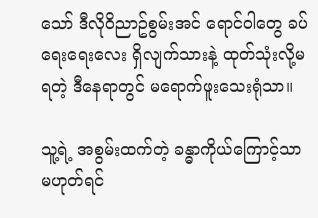သော် ဒီလိုဝိညာဥ်စွမ်းအင် ရောင်ဝါတွေ ခပ်ရေးရေးလေး ရှိလျက်သားနဲ့ ထုတ်သုံးလို့မရတဲ့ ဒီနေရာတွင် မရောက်ဖူးသေးရုံသာ။

သူ့ရဲ့ အစွမ်းထက်တဲ့ ခန္ဓာကိုယ်ကြောင့်သာ မဟုတ်ရင်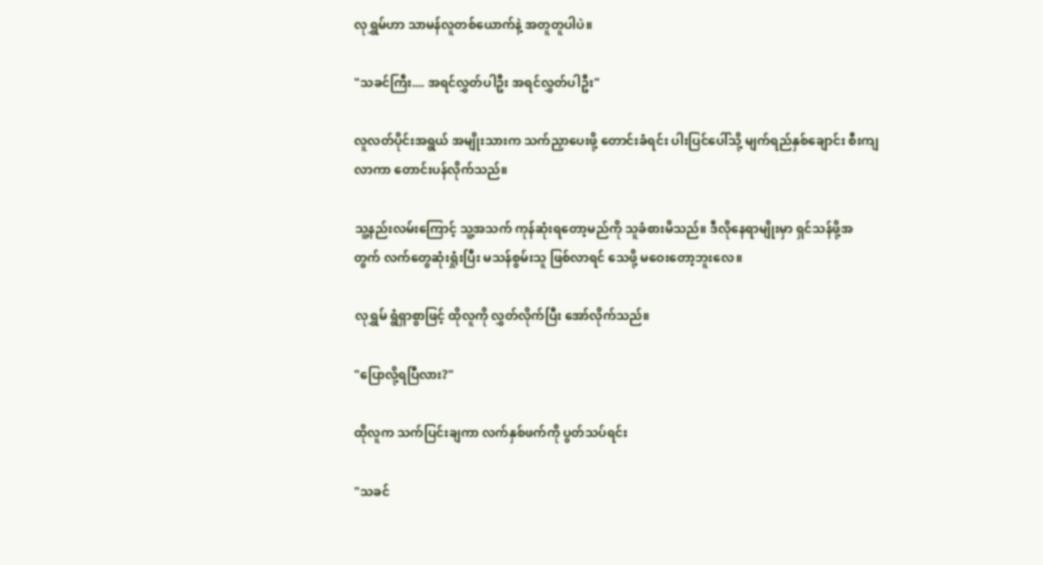လုရွှမ်ဟာ သာမန်လူတစ်ယောက်နဲ့ အတူတူပါပဲ။

"သခင်ကြီး.... အရင်လွှတ်ပါဦး အရင်လွှတ်ပါဦး"

လူလတ်ပိုင်းအရွယ် အမျိုးသားက သက်ညှာပေးဖို့ တောင်းခံရင်း ပါးပြင်ပေါ်သို့ မျက်ရည်နှစ်ချောင်း စီးကျလာကာ တောင်းပန်လိုက်သည်။

သူ့နည်းလမ်းကြောင့် သူ့အသက် ကုန်ဆုံးရတော့မည်ကို သူခံစားမိသည်။ ဒီလိုနေရာမျိုးမှာ ရှင်သန်ဖို့အတွက် လက်တွေဆုံးရှုံးပြီး မသန်စွမ်းသူ ဖြစ်လာရင် သေဖို့ မဝေးတော့ဘူးလေ။

လုရွှမ် ရွံရှာစွာဖြင့် ထိုလူကို လွှတ်လိုက်ပြီး အော်လိုက်သည်။

"ပြောလို့ရပြီလား?"

ထိုလူက သက်ပြင်းချကာ လက်နှစ်ဖက်ကို ပွတ်သပ်ရင်း

"သခင်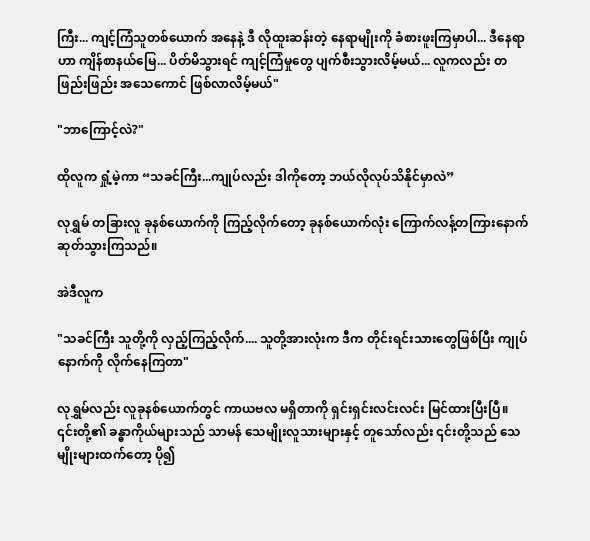ကြီး... ကျင့်ကြံသူတစ်ယောက် အနေနဲ့ ဒီ လိုထူးဆန်းတဲ့ နေရာမျိုးကို ခံစားဖူးကြမှာပါ... ဒီနေရာဟာ ကျိန်စာနယ်မြေ... ပိတ်မိသွားရင် ကျင့်ကြံမှုတွေ ပျက်စီးသွားလိမ့်မယ်... လူကလည်း တဖြည်းဖြည်း အသေကောင် ဖြစ်လာလိမ့်မယ်"

"ဘာကြောင့်လဲ?"

ထိုလူက ရှုံ့မဲ့ကာ “သခင်ကြီး...ကျုပ်လည်း ဒါကိုတော့ ဘယ်လိုလုပ်သိနိုင်မှာလဲ”

လုရွှမ် တခြားလူ ခုနစ်ယောက်ကို ကြည့်လိုက်တော့ ခုနစ်ယောက်လုံး ကြောက်လန့်တကြားနောက်ဆုတ်သွားကြသည်။

အဲဒီလူက

"သခင်ကြီး သူတို့ကို လှည့်ကြည့်လိုက်.... သူတို့အားလုံးက ဒီက တိုင်းရင်းသားတွေဖြစ်ပြီး ကျုပ်နောက်ကို လိုက်နေကြတာ"

လုရွှမ်လည်း လူခုနစ်ယောက်တွင် ကာယဗလ မရှိတာကို ရှင်းရှင်းလင်းလင်း မြင်ထားပြီးပြီ။ ၎င်းတို့၏ ခန္ဓာကိုယ်များသည် သာမန် သေမျိုးလူသားများနှင့် တူသော်လည်း ၎င်းတို့သည် သေမျိုးများထက်တော့ ပို၍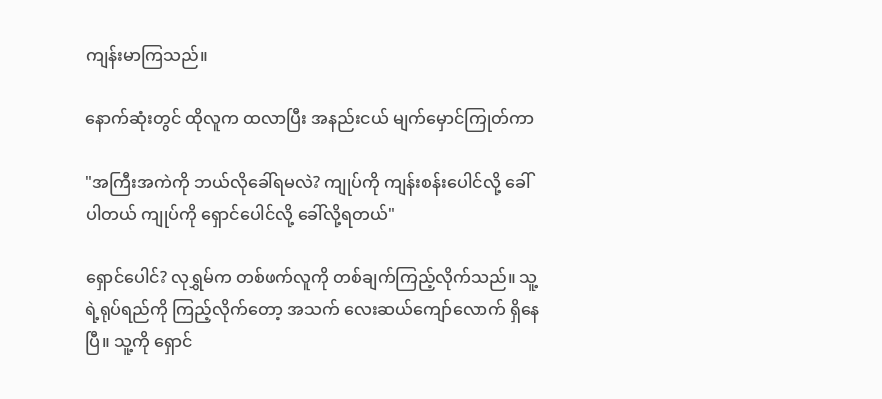ကျန်းမာကြသည်။

နောက်ဆုံးတွင် ထိုလူက ထလာပြီး အနည်းငယ် မျက်မှောင်ကြုတ်ကာ

"အကြီးအကဲကို ဘယ်လိုခေါ်ရမလဲ? ကျုပ်ကို ကျန်းစန်းပေါင်လို့ ခေါ်ပါတယ် ကျုပ်ကို ရှောင်ပေါင်လို့ ခေါ်လို့ရတယ်"

ရှောင်ပေါင်? လုရွှမ်က တစ်ဖက်လူကို တစ်ချက်ကြည့်လိုက်သည်။ သူ့ရဲ့ရုပ်ရည်ကို ကြည့်လိုက်တော့ အသက် လေးဆယ်ကျော်လောက် ရှိနေပြီ။ သူ့ကို ရှောင်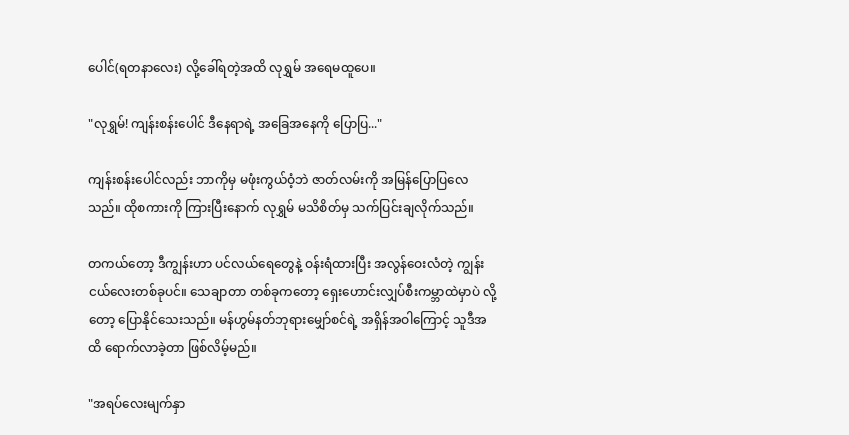ပေါင်(ရတနာလေး) လို့ခေါ်ရတဲ့အထိ လုရွှမ် အရေမထူပေ။

"လုရွှမ်! ကျန်းစန်းပေါင် ဒီနေရာရဲ့ အခြေအနေကို ပြောပြ..."

ကျန်းစန်းပေါင်လည်း ဘာကိုမှ မဖုံးကွယ်ဝံ့ဘဲ ဇာတ်လမ်းကို အမြန်ပြောပြလေသည်။ ထိုစကားကို ကြားပြီးနောက် လုရွှမ် မသိစိတ်မှ သက်ပြင်းချလိုက်သည်။

တကယ်တော့ ဒီကျွန်းဟာ ပင်လယ်ရေတွေနဲ့ ဝန်းရံထားပြီး အလွန်ဝေးလံတဲ့ ကျွန်းငယ်လေးတစ်ခုပင်။ သေချာတာ တစ်ခုကတော့ ရှေးဟောင်းလျှပ်စီးကမ္ဘာထဲမှာပဲ လို့တော့ ပြောနိုင်သေးသည်။ မန်ဟွမ်နတ်ဘုရားမျှော်စင်ရဲ့ အရှိန်အဝါကြောင့် သူဒီအထိ ရောက်လာခဲ့တာ ဖြစ်လိမ့်မည်။

"အရပ်လေးမျက်နှာ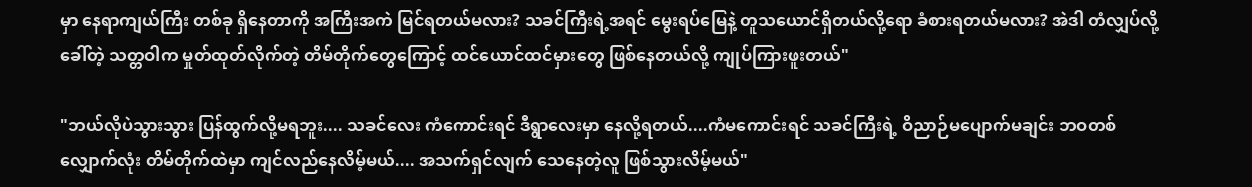မှာ နေရာကျယ်ကြီး တစ်ခု ရှိနေတာကို အကြီးအကဲ မြင်ရတယ်မလား? သခင်ကြီးရဲ့အရင် မွေးရပ်မြေနဲ့ တူသယောင်ရှိတယ်လို့ရော ခံစားရတယ်မလား? အဲဒါ တံလျှပ်လို့ခေါ်တဲ့ သတ္တဝါက မှုတ်ထုတ်လိုက်တဲ့ တိမ်တိုက်တွေကြောင့် ထင်ယောင်ထင်မှားတွေ ဖြစ်နေတယ်လို့ ကျုပ်ကြားဖူးတယ်"

"ဘယ်လိုပဲသွားသွား ပြန်ထွက်လို့မရဘူး.... သခင်လေး ကံကောင်းရင် ဒီရွာလေးမှာ နေလို့ရတယ်....ကံမကောင်းရင် သခင်ကြီးရဲ့ ဝိညာဉ်မပျောက်မချင်း ဘဝတစ်လျှောက်လုံး တိမ်တိုက်ထဲမှာ ကျင်လည်နေလိမ့်မယ်.... အသက်ရှင်လျက် သေနေတဲ့လူ ဖြစ်သွားလိမ့်မယ်"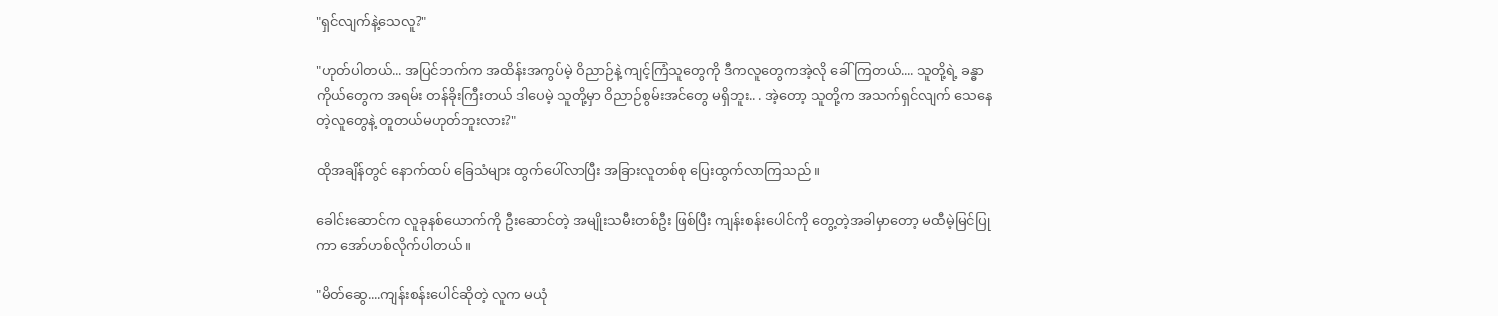"ရှင်လျက်နဲ့သေလူ?"

"ဟုတ်ပါတယ်... အပြင်ဘက်က အထိန်းအကွပ်မဲ့ ဝိညာဉ်နဲ့ ကျင့်ကြံသူတွေကို ဒီကလူတွေကအဲ့လို ခေါ်ကြတယ်.... သူတို့ရဲ့ ခန္ဓာကိုယ်တွေက အရမ်း တန်ခိုးကြီးတယ် ဒါပေမဲ့ သူတို့မှာ ဝိညာဉ်စွမ်းအင်တွေ မရှိဘူး.. . အဲ့တော့ သူတို့က အသက်ရှင်လျက် သေနေတဲ့လူတွေနဲ့ တူတယ်မဟုတ်ဘူးလား?"

ထိုအချိန်တွင် နောက်ထပ် ခြေသံများ ထွက်ပေါ်လာပြီး အခြားလူတစ်စု ပြေးထွက်လာကြသည်။

ခေါင်းဆောင်က လူခုနစ်ယောက်ကို ဦးဆောင်တဲ့ အမျိုးသမီးတစ်ဦး ဖြစ်ပြီး ကျန်းစန်းပေါင်ကို တွေ့တဲ့အခါမှာတော့ မထီမဲ့မြင်ပြုကာ အော်ဟစ်လိုက်ပါတယ်။

"မိတ်ဆွေ....ကျန်းစန်းပေါင်ဆိုတဲ့ လူက မယုံ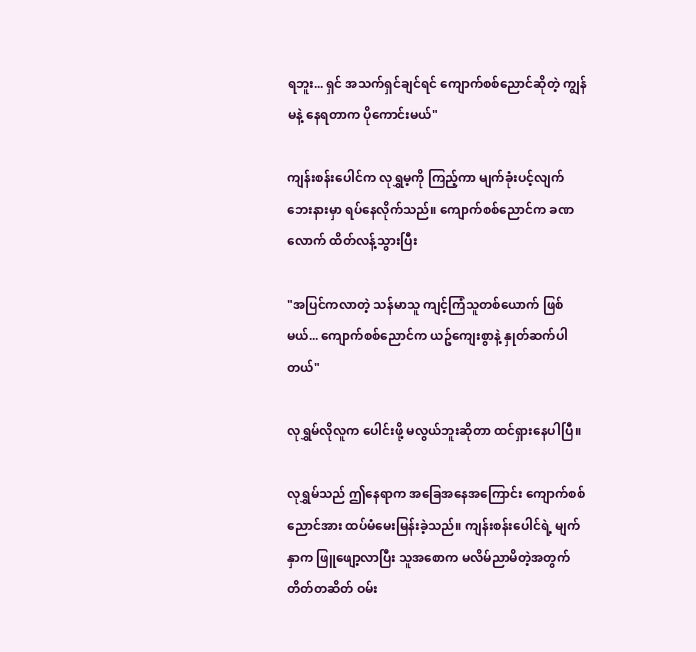ရဘူး... ရှင် အသက်ရှင်ချင်ရင် ကျောက်စစ်ညောင်ဆိုတဲ့ ကျွန်မနဲ့ နေရတာက ပိုကောင်းမယ်"

ကျန်းစန်းပေါင်က လုရွှမ့ကို ကြည့်ကာ မျက်ခုံးပင့်လျက် ဘေးနားမှာ ရပ်နေလိုက်သည်။ ကျောက်စစ်ညောင်က ခဏလောက် ထိတ်လန့်သွားပြီး

"အပြင်ကလာတဲ့ သန်မာသူ ကျင့်ကြံသူတစ်ယောက် ဖြစ်မယ်... ကျောက်စစ်ညောင်က ယဥ်ကျေးစွာနဲ့ နှုတ်ဆက်ပါတယ်"

လုရွှမ်လိုလူက ပေါင်းဖို့ မလွယ်ဘူးဆိုတာ ထင်ရှားနေပါပြီ။

လုရွှမ်သည် ဤနေရာက အခြေအနေအကြောင်း ကျောက်စစ်ညောင်အား ထပ်မံမေးမြန်းခဲ့သည်။ ကျန်းစန်းပေါင်ရဲ့ မျက်နှာက ဖြူဖျော့လာပြီး သူအစောက မလိမ်ညာမိတဲ့အတွက် တိတ်တဆိတ် ဝမ်း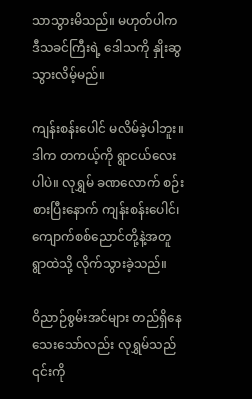သာသွားမိသည်။ မဟုတ်ပါက ဒီသခင်ကြီးရဲ့ ဒေါသကို နှိုးဆွသွားလိမ့်မည်။

ကျန်းစန်းပေါင် မလိမ်ခဲ့ပါဘူး။ ဒါက တကယ့်ကို ရွာငယ်လေးပါပဲ။ လုရွှမ် ခဏလောက် စဉ်းစားပြီးနောက် ကျန်းစန်းပေါင်၊ ကျောက်စစ်ညောင်တို့နဲ့အတူ ရွာထဲသို့ လိုက်သွားခဲ့သည်။

ဝိညာဉ်စွမ်းအင်များ တည်ရှိနေသေးသော်လည်း လုရွှမ်သည် ၎င်းကို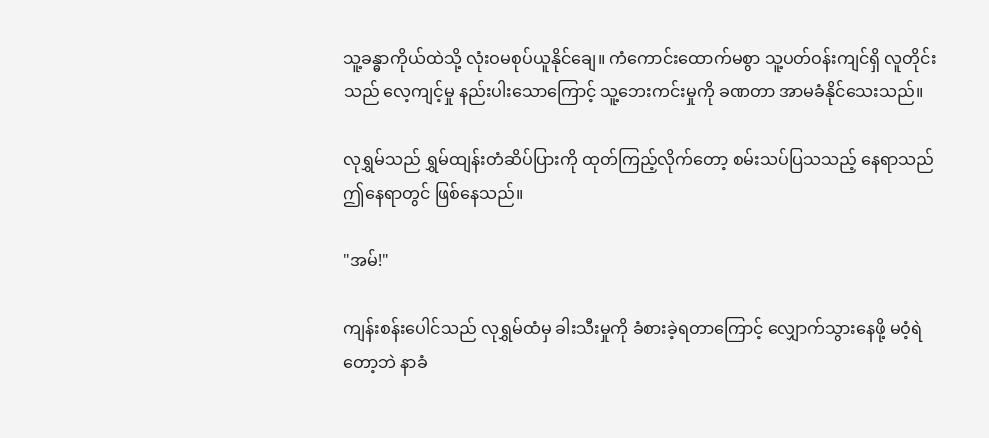သူ့ခန္ဓာကိုယ်ထဲသို့ လုံးဝမစုပ်ယူနိုင်ချေ။ ကံကောင်းထောက်မစွာ သူ့ပတ်ဝန်းကျင်ရှိ လူတိုင်းသည် လေ့ကျင့်မှု နည်းပါးသောကြောင့် သူ့ဘေးကင်းမှုကို ခဏတာ အာမခံနိုင်သေးသည်။

လုရွှမ်သည် ရွှမ်ထျန်းတံဆိပ်ပြားကို ထုတ်ကြည့်လိုက်တော့ စမ်းသပ်ပြသသည့် နေရာသည် ဤနေရာတွင် ဖြစ်နေသည်။

"အမ်!"

ကျန်းစန်းပေါင်သည် လုရွှမ်ထံမှ ခါးသီးမှုကို ခံစားခဲ့ရတာကြောင့် လျှောက်သွားနေဖို့ မဝံ့ရဲတော့ဘဲ နာခံ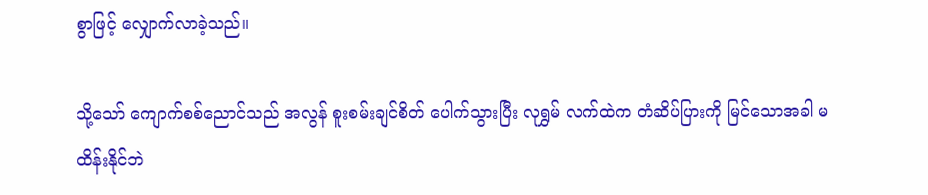စွာဖြင့် လျှောက်လာခဲ့သည်။

သို့သော် ကျောက်စစ်ညောင်သည် အလွန် စူးစမ်းချင်စိတ် ပေါက်သွားပြီး လုရွှမ် လက်ထဲက တံဆိပ်ပြားကို မြင်သောအခါ မထိန်းနိုင်ဘဲ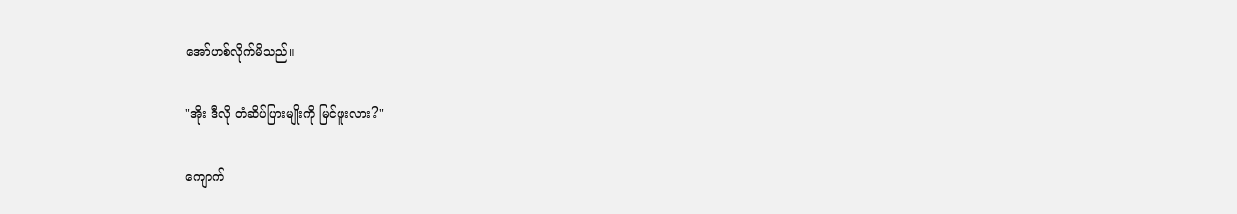အော်ဟစ်လိုက်မိသည်။

"အိုး ဒီလို တံဆိပ်ပြားမျိုးကို မြင်ဖူးလား?"

ကျောက်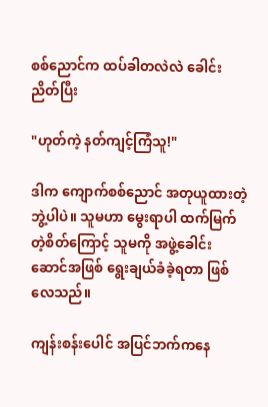စစ်ညောင်က ထပ်ခါတလဲလဲ ခေါင်းညိတ်ပြီး

"ဟုတ်ကဲ့ နတ်ကျင့်ကြံသူ!"

ဒါက ကျောက်စစ်ညောင် အတုယူထားတဲ့ ဘွဲ့ပါပဲ။ သူမဟာ မွေးရာပါ ထက်မြက်တဲ့စိတ်ကြောင့် သူမကို အဖွဲ့ခေါင်းဆောင်အဖြစ် ရွေးချယ်ခံခဲ့ရတာ ဖြစ်လေသည်။

ကျန်းစန်းပေါင် အပြင်ဘက်ကနေ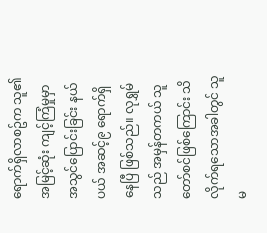ရောက်ရှိလာစဥ်က သူ၏ အမြင့်ဆုံး ကျင့်ကြံမှုမှာ အသွင်ပြောင်းခြင်း နယ်ပယ် အဆင့်၉ ရောက်ရှိနေပြီ ဖြစ်သည်။ လုရွှမ်သည် အမှန်တကယ် သူတော်စင်ဖြစ်ကြောင်း သိလိုက်ရသောအခါတွင် သူမ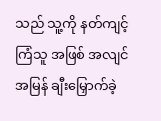သည် သူ့ကို နတ်ကျင့်ကြံသူ အဖြစ် အလျင်အမြန် ချီးမြှောက်ခဲ့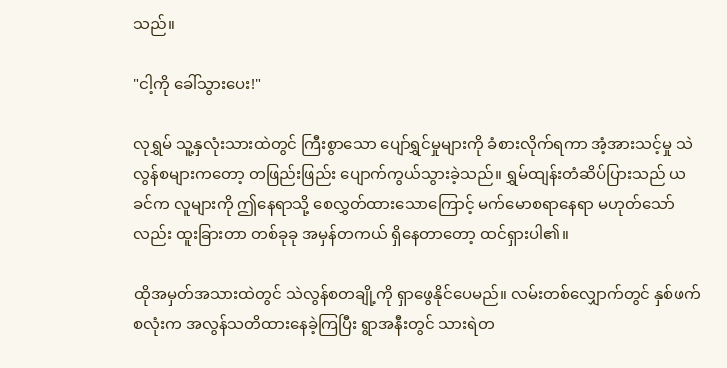သည်။

"ငါ့ကို ခေါ်သွားပေး!"

လုရွှမ် သူ့နှလုံးသားထဲတွင် ကြီးစွာသော ပျော်ရွှင်မှုများကို ခံစားလိုက်ရကာ အံ့အားသင့်မှု သဲလွန်စများကတော့ တဖြည်းဖြည်း ပျောက်ကွယ်သွားခဲ့သည်။ ရွှမ်ထျန်းတံဆိပ်ပြားသည် ယခင်က လူများကို ဤနေရာသို့ စေလွှတ်ထားသောကြောင့် မက်မောစရာနေရာ မဟုတ်သော်လည်း ထူးခြားတာ တစ်ခုခု အမှန်တကယ် ရှိနေတာတော့ ထင်ရှားပါ၏။

ထိုအမှတ်အသားထဲတွင် သဲလွန်စတချို့ကို ရှာဖွေနိုင်ပေမည်။ လမ်းတစ်လျှောက်တွင် နှစ်ဖက်စလုံးက အလွန်သတိထားနေခဲ့ကြပြီး ရွာအနီးတွင် သားရဲတ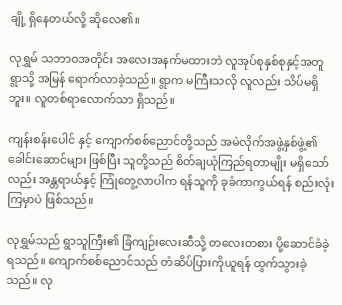ချို့ ရှိနေတယ်လို့ ဆိုလေ၏။

လုရွှမ် သဘာဝအတိုင်း အလေးအနက်မထားဘဲ လူအုပ်စုနှစ်စုနှင့်အတူ ရွာသို့ အမြန် ရောက်လာခဲ့သည်။ ရွာက မကြီးသလို လူလည်း သိပ်မရှိဘူး။ လူတစ်ရာလောက်သာ ရှိသည်။

ကျန်းစန်းပေါင် နှင့် ကျောက်စစ်ညောင်တို့သည် အမဲလိုက်အဖွဲ့နှစ်ဖွဲ့၏ ခေါင်းဆောင်များ ဖြစ်ပြီး သူတို့သည် စိတ်ချယုံကြည်ရတာမျိုး မရှိသော်လည်း အန္တရာယ်နှင့် ကြုံတွေ့လာပါက ရန်သူကို ခုခံကာကွယ်ရန် စည်းလုံးကြမှာပဲ ဖြစ်သည်။

လုရွှမ်သည် ရွာသူကြီး၏ ခြံကျဉ်းလေးဆီသို့ တလေးတစား ပို့ဆောင်ခံခဲ့ရသည်။ ကျောက်စစ်ညောင်သည် တံဆိပ်ပြားကိုယူရန် ထွက်သွားခဲ့သည်။ လု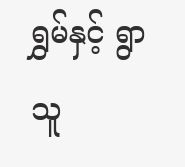ရွှမ်နှင့် ရွာသူ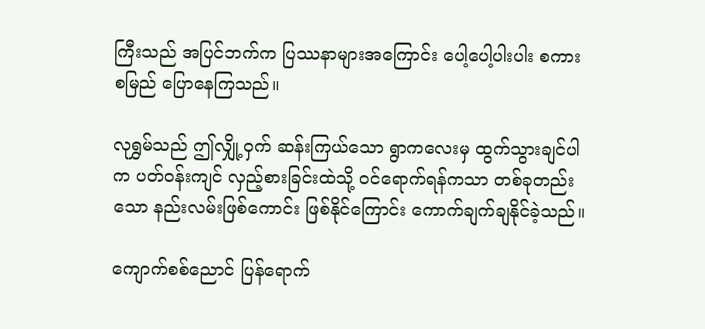ကြီးသည် အပြင်ဘက်က ပြဿနာများအကြောင်း ပေါ့ပေါ့ပါးပါး စကားစမြည် ပြောနေကြသည်။

လုရွှမ်သည် ဤလျှို့ဝှက် ဆန်းကြယ်သော ရွာကလေးမှ ထွက်သွားချင်ပါက ပတ်ဝန်းကျင် လှည့်စားခြင်းထဲသို့ ဝင်ရောက်ရန်ကသာ တစ်ခုတည်းသော နည်းလမ်းဖြစ်ကောင်း ဖြစ်နိုင်ကြောင်း ကောက်ချက်ချနိုင်ခဲ့သည်။

ကျောက်စစ်ညောင် ပြန်ရောက်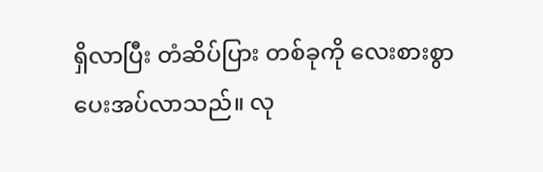ရှိလာပြီး တံဆိပ်ပြား တစ်ခုကို လေးစားစွာ ပေးအပ်လာသည်။ လု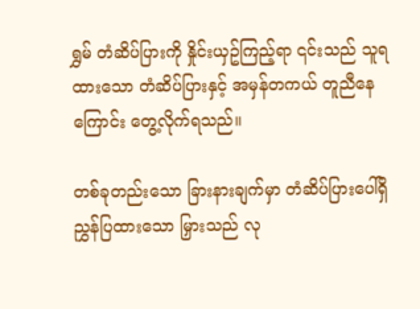ရွှမ် တံဆိပ်ပြားကို နှိုင်းယှဥ်ကြည့်ရာ ၎င်းသည် သူရထားသော တံဆိပ်ပြားနှင့် အမှန်တကယ် တူညီနေကြောင်း တွေ့လိုက်ရသည်။

တစ်ခုတည်းသော ခြားနားချက်မှာ တံဆိပ်ပြားပေါ်ရှိ ညွှန်ပြထားသော မြှားသည် လု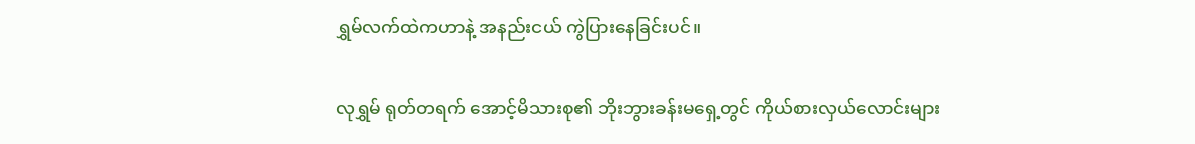ရွှမ်လက်ထဲကဟာနဲ့ အနည်းငယ် ကွဲပြားနေခြင်းပင်။

လုရွှမ် ရုတ်တရက် အောင့်မိသားစု၏ ဘိုးဘွားခန်းမရှေ့တွင် ကိုယ်စားလှယ်လောင်းများ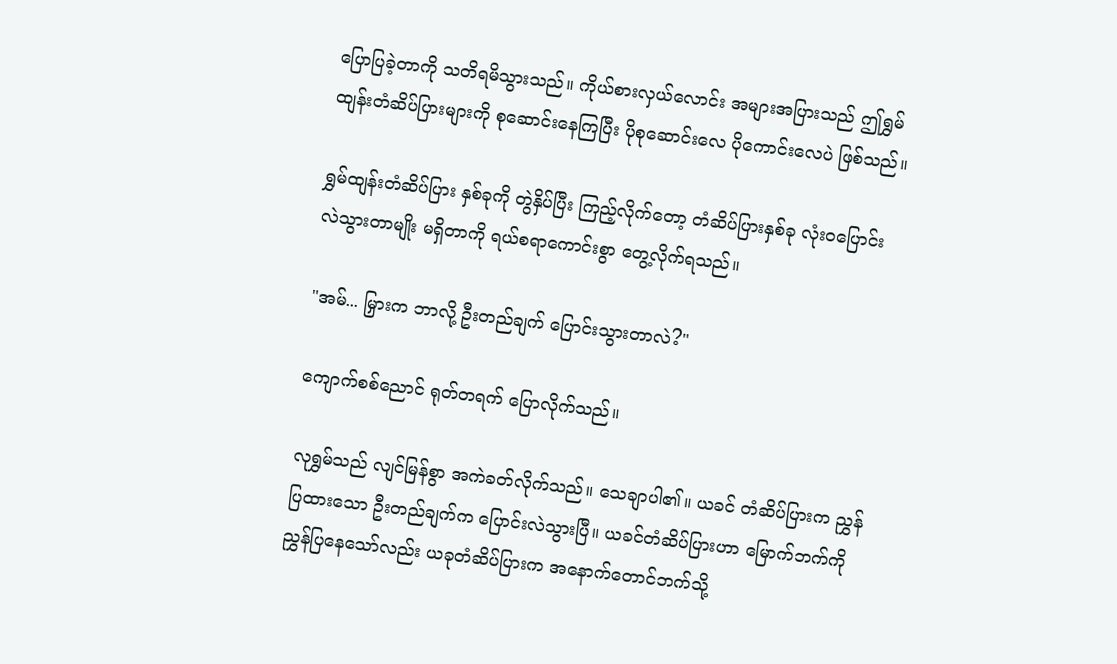ပြောပြခဲ့တာကို သတိရမိသွားသည်။ ကိုယ်စားလှယ်လောင်း အများအပြားသည် ဤရွှမ်ထျန်းတံဆိပ်ပြားများကို စုဆောင်းနေကြပြီး ပိုစုဆောင်းလေ ပိုကောင်းလေပဲ ဖြစ်သည်။

ရွှမ်ထျန်းတံဆိပ်ပြား နှစ်ခုကို တွဲနှိပ်ပြီး ကြည့်လိုက်တော့ တံဆိပ်ပြားနှစ်ခု လုံးဝပြောင်းလဲသွားတာမျိုး မရှိတာကို ရယ်စရာကောင်းစွာ တွေ့လိုက်ရသည်။

"အမ်... မြှားက ဘာလို့ ဦးတည်ချက် ပြောင်းသွားတာလဲ?"

ကျောက်စစ်ညောင် ရုတ်တရက် ပြောလိုက်သည်။

လုရွှမ်သည် လျင်မြန်စွာ အကဲခတ်လိုက်သည်။ သေချာပါ၏။ ယခင် တံဆိပ်ပြားက ညွှန်ပြထားသော ဦးတည်ချက်က ပြောင်းလဲသွားပြီ။ ယခင်တံဆိပ်ပြားဟာ မြောက်ဘက်ကို ညွှန်ပြနေသော်လည်း ယခုတံဆိပ်ပြားက အနောက်တောင်ဘက်သို့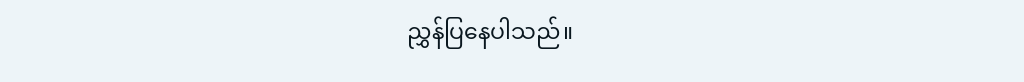ညွှန်ပြနေပါသည်။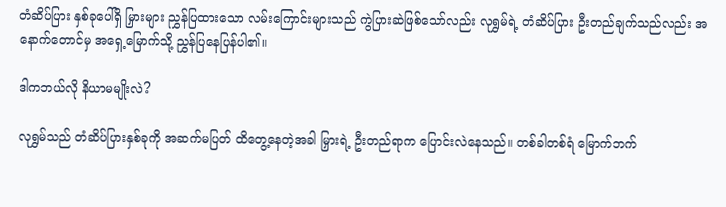တံဆိပ်ပြား နှစ်ခုပေါ်ရှိ မြှားများ ညွှန်ပြထားသော လမ်းကြောင်းများသည် ကွဲပြားဆဲဖြစ်သော်လည်း လုရွှမ်ရဲ့ တံဆိပ်ပြား ဦးတည်ချက်သည်လည်း အနောက်တောင်မှ အရှေ့မြောက်သို့ ညွှန်ပြနေပြန်ပါ၏။

ဒါကဘယ်လို နိယာမမျိုးလဲ?

လုရွှမ်သည် တံဆိပ်ပြားနှစ်ခုကို အဆက်မပြတ် ထိတွေ့နေတဲ့အခါ မြှားရဲ့ ဦးတည်ရာက ပြောင်းလဲနေသည်။ တစ်ခါတစ်ရံ မြောက်ဘက်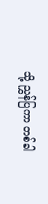သို့ ညွှန်ပြကာ တစ်ခါ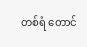တစ်ရံ တောင်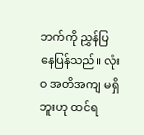ဘက်ကို ညွှန်ပြနေပြန်သည်။ လုံးဝ အတိအကျ မရှိဘူးဟု ထင်ရ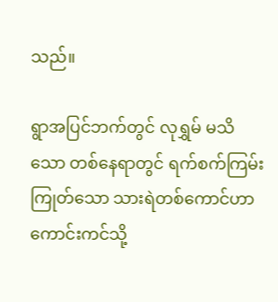သည်။

ရွာအပြင်ဘက်တွင် လုရွှမ် မသိသော တစ်နေရာတွင် ရက်စက်ကြမ်းကြုတ်သော သားရဲတစ်ကောင်ဟာ ကောင်းကင်သို့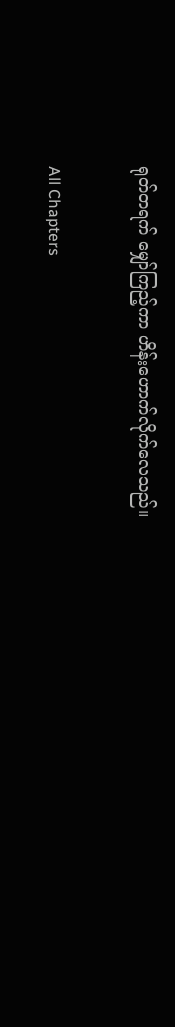ရုတ်တရက် မျှော်ကြည့်ကာ ဟိန်းဟောက်လိုက်လေသည်။

All Chapters